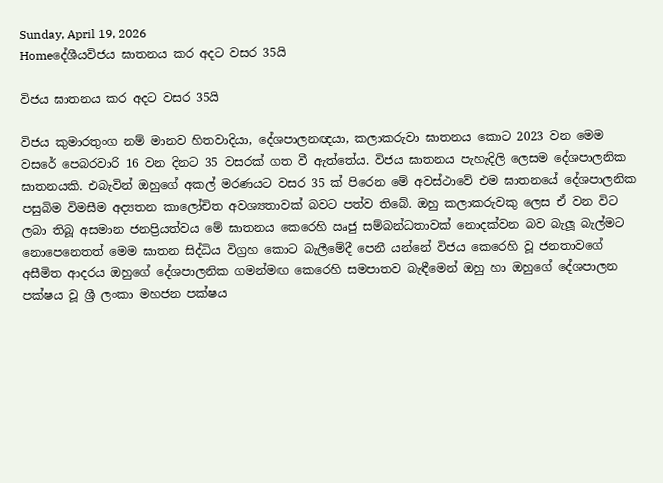Sunday, April 19, 2026
Homeදේශීයවිජය ඝාතනය කර අදට වසර 35යි

විජය ඝාතනය කර අදට වසර 35යි

විජය කුමාරතුංග නම් මානව හිතවාදියා, දේශපාලනඥයා, කලාකරුවා ඝාතනය කොට 2023 වන මෙම වසරේ පෙබරවාරි 16 වන දිනට 35 වසරක් ගත වී ඇත්තේය. විජය ඝාතනය පැහැදිලි ලෙසම දේශපාලනික ඝාතනයකි. එබැවින් ඔහුගේ අකල් මරණයට වසර 35 ක් පිරෙන මේ අවස්ථාවේ එම ඝාතනයේ දේශපාලනික පසුබිම විමසීම අද්‍යතන කාලෝචිත අවශ්‍යතාවක් බවට පත්ව තිබේ. ඔහු කලාකරුවකු ලෙස ඒ වන විට ලබා තිබූ අසමාන ජනප්‍රියත්වය මේ ඝාතනය කෙරෙහි ඍජු සම්බන්ධතාවක් නොදක්වන බව බැලූ බැල්මට නොපෙනෙතත් මෙම ඝාතන සිද්ධිය විග්‍රහ කොට බැලීමේදී පෙනී යන්නේ විජය කෙරෙහි වූ ජනතාවගේ අසීමිත ආදරය ඔහුගේ දේශපාලනික ගමන්මඟ කෙරෙහි සමපාතව බැඳීමෙන් ඔහු හා ඔහුගේ දේශපාලන පක්ෂය වූ ශ්‍රී ලංකා මහජන පක්ෂය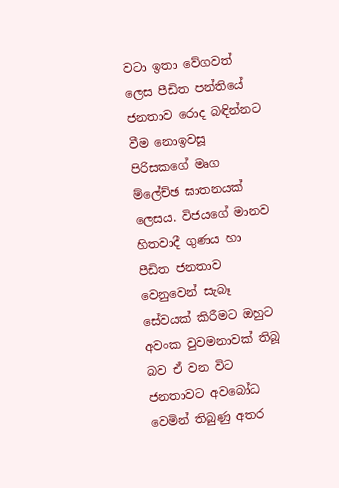වටා ඉතා වේගවත් ලෙස පීඩිත පන්තියේ ජනතාව රොද බඳින්නට වීම නොඉවසූ පිරිසකගේ මෘග ම්ලේච්ඡ ඝාතනයක් ලෙසය. විජයගේ මානව හිතවාදී ගුණය හා පීඩිත ජනතාව වෙනුවෙන් සැබෑ සේවයක් කිරීමට ඔහුට අවංක වුවමනාවක් තිබූ බව ඒ වන විට ජනතාවට අවබෝධ වෙමින් තිබුණු අතර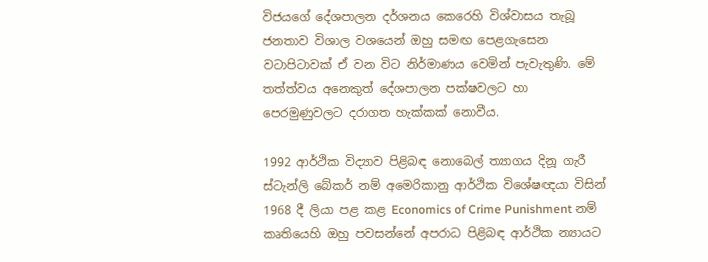විජයගේ දේශපාලන දර්ශනය කෙරෙහි විශ්වාසය තැබූ ජනතාව විශාල වශයෙන් ඔහු සමඟ පෙළගැසෙන වටාපිටාවක් ඒ වන විට නිර්මාණය වෙමින් පැවැතුණි. මේ තත්ත්වය අනෙකුත් දේශපාලන පක්ෂවලට හා පෙරමුණුවලට දරාගත හැක්කක් නොවීය.

1992 ආර්ථික විද්‍යාව පිළිබඳ නොබෙල් ත්‍යාගය දිනූ ගැරී ස්ටැන්ලි බේකර් නම් අමෙරිකානු ආර්ථික විශේෂඥයා විසින් 1968 දී ලියා පළ කළ Economics of Crime Punishment නම් කෘතියෙහි ඔහු පවසන්නේ අපරාධ පිළිබඳ ආර්ථික න්‍යායට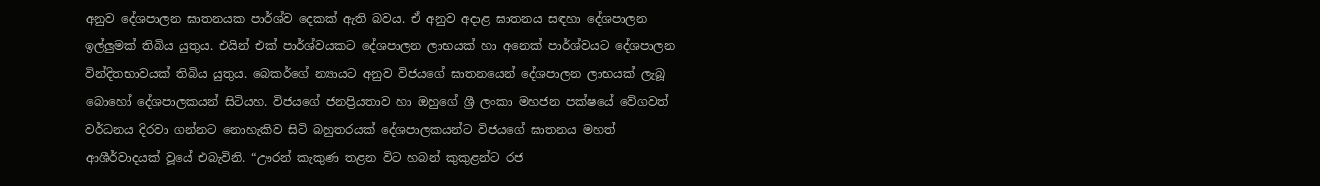අනුව දේශපාලන ඝාතනයක පාර්ශ්ව දෙකක් ඇති බවය. ඒ අනුව අදාළ ඝාතනය සඳහා දේශපාලන ඉල්ලුමක් තිබිය යුතුය. එයින් එක් පාර්ශ්වයකට දේශපාලන ලාභයක් හා අනෙක් පාර්ශ්වයට දේශපාලන වින්දිතභාවයක් තිබිය යුතුය. බෙකර්ගේ න්‍යායට අනුව විජයගේ ඝාතනයෙන් දේශපාලන ලාභයක් ලැබූ බොහෝ දේශපාලකයන් සිටියහ. විජයගේ ජනප්‍රියතාව හා ඔහුගේ ශ්‍රී ලංකා මහජන පක්ෂයේ වේගවත් වර්ධනය දිරවා ගන්නට නොහැකිව සිටි බහුතරයක් දේශපාලකයන්ට විජයගේ ඝාතනය මහත් ආශීර්වාදයක් වූයේ එබැවිනි. “ඌරන් කැකුණ තළන විට හබන් කුකුළන්ට රජ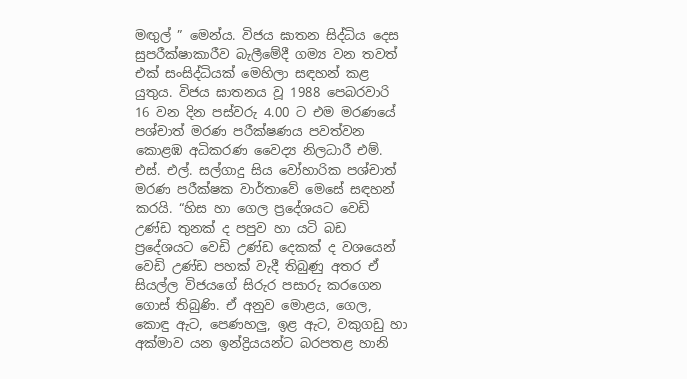මඟුල් ” මෙන්ය. විජය ඝාතන සිද්ධිය දෙස සුපරීක්ෂාකාරීව බැලීමේදී ගම්‍ය වන තවත් එක් සංසිද්ධියක් මෙහිලා සඳහන් කළ යුතුය. විජය ඝාතනය වූ 1988 පෙබරවාරි 16 වන දින පස්වරු 4.00 ට එම මරණයේ පශ්චාත් මරණ පරීක්ෂණය පවත්වන කොළඹ අධිකරණ වෛද්‍ය නිලධාරී එම්. එස්. එල්. සල්ගාදු සිය වෝහාරික පශ්චාත් මරණ පරීක්ෂක වාර්තාවේ මෙසේ සඳහන් කරයි. “හිස හා ගෙල ප්‍රදේශයට වෙඩි උණ්ඩ තුනක් ද පපුව හා යටි බඩ ප්‍රදේශයට වෙඩි උණ්ඩ දෙකක් ද වශයෙන් වෙඩි උණ්ඩ පහක් වැදී තිබුණු අතර ඒ සියල්ල විජයගේ සිරුර පසාරු කරගෙන ගොස් තිබුණි. ඒ අනුව මොළය, ගෙල, කොඳු ඇට, පෙණහලු, ඉළ ඇට, වකුගඩු හා අක්මාව යන ඉන්ද්‍රියයන්ට බරපතළ හානි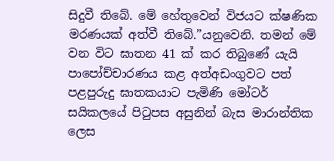සිදුවී තිබේ. මේ හේතුවෙන් විජයට ක්ෂණික මරණයක් අත්වී තිබේ.”යනුවෙනි. තමන් මේ වන විට ඝාතන 41 ක් කර තිබුණේ යැයි පාපෝච්චාරණය කළ අත්අඩංගුවට පත් පළපුරුදු ඝාතකයාට පැමිණි මෝටර් සයිකලයේ පිටුපස අසුනින් බැස මාරාන්තික ලෙස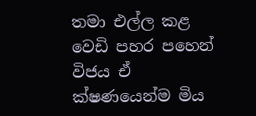තමා එල්ල කළ වෙඩි පහර පහෙන් විජය ඒ ක්ෂණයෙන්ම මිය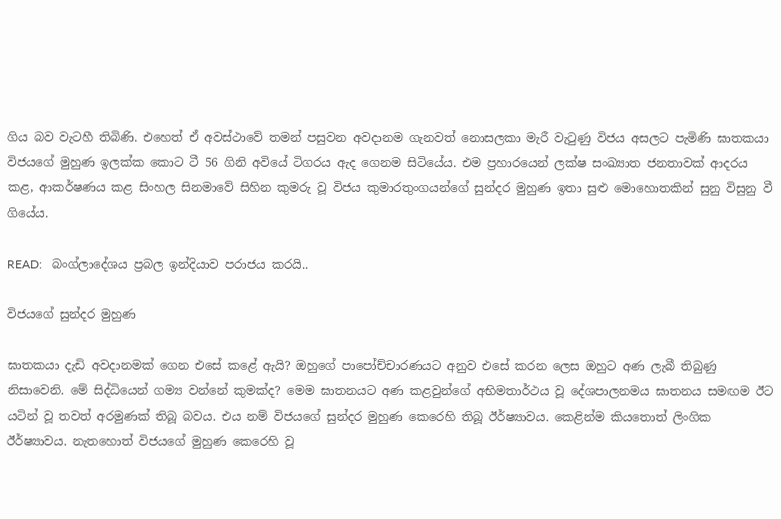ගිය බව වැටහී තිබිණි. එහෙත් ඒ අවස්ථාවේ තමන් පසුවන අවදානම ගැනවත් නොසලකා මැරී වැටුණු විජය අසලට පැමිණි ඝාතකයා විජයගේ මුහුණ ඉලක්ක කොට ටී 56 ගිනි අවියේ ටිගරය ඇද ගෙනම සිටියේය. එම ප්‍රහාරයෙන් ලක්ෂ සංඛ්‍යාත ජනතාවක් ආදරය කළ, ආකර්ෂණය කළ සිංහල සිනමාවේ සිහින කුමරු වූ විජය කුමාරතුංගයන්ගේ සුන්දර මුහුණ ඉතා සුළු මොහොතකින් සුනු විසුනු වී ගියේය.

READ:   බංග්ලාදේශය ප්‍රබල ඉන්දියාව පරාජය කරයි..

විජයගේ සුන්දර මුහුණ

ඝාතකයා දැඩි අවදානමක් ගෙන එසේ කළේ ඇයි? ඔහුගේ පාපෝච්චාරණයට අනුව එසේ කරන ලෙස ඔහුට අණ ලැබී තිබුණු නිසාවෙනි. මේ සිද්ධියෙන් ගම්‍ය වන්නේ කුමක්ද? මෙම ඝාතනයට අණ කළවුන්ගේ අභිමතාර්ථය වූ දේශපාලනමය ඝාතනය සමඟම ඊට යටින් වූ තවත් අරමුණක් තිබූ බවය. එය නම් විජයගේ සුන්දර මුහුණ කෙරෙහි තිබූ ඊර්ෂ්‍යාවය. කෙළින්ම කියතොත් ලිංගික ඊර්ෂ්‍යාවය. නැතහොත් විජයගේ මුහුණ කෙරෙහි වූ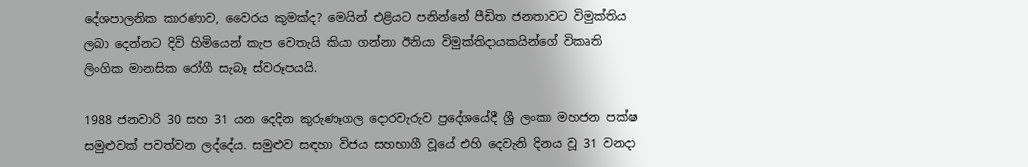දේශපාලනික කාරණාව, වෛරය කුමක්ද? මෙයින් එළියට පනින්නේ පීඩිත ජනතාවට විමුක්තිය ලබා දෙන්නට දිවි හිමියෙන් කැප වෙතැයි කියා ගන්නා ඊනියා විමුක්තිදායකයින්ගේ විකෘති ලිංගික මානසික රෝගී සැබෑ ස්වරූපයයි.

1988 ජනවාරි 30 සහ 31 යන දෙදින කුරුණෑගල දොරවැරුව ප්‍රදේශයේදී ශ්‍රී ලංකා මහජන පක්ෂ සමුළුවක් පවත්වන ලද්දේය. සමුළුව සඳහා විජය සහභාගී වූයේ එහි දෙවැනි දිනය වූ 31 වනදා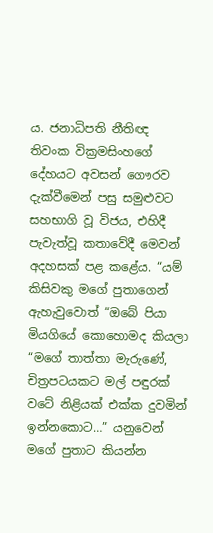ය. ජනාධිපති නීතිඥ තිවංක වික්‍රමසිංහගේ දේහයට අවසන් ගෞරව දැක්වීමෙන් පසු සමුළුවට සහභාගි වූ විජය, එහිදී පැවැත්වූ කතාවේදී මෙවන් අදහසක් පළ කළේය. “යම් කිසිවකු මගේ පුතාගෙන් ඇහැවුවොත් “ඔබේ පියා මියගියේ කොහොමද කියලා “මගේ තාත්තා මැරුණේ, චිත්‍රපටයකට මල් පඳුරක් වටේ නිළියක් එක්ක දුවමින් ඉන්නකොට…” යනුවෙන් මගේ පුතාට කියන්න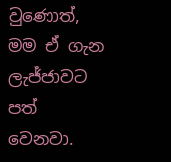වුණොත්, මම ඒ ගැන ලැජ්ජාවට පත් වෙනවා.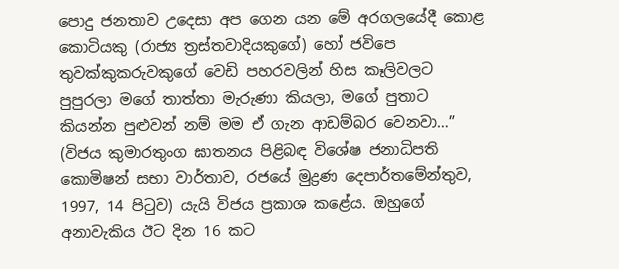පොදු ජනතාව උදෙසා අප ගෙන යන මේ අරගලයේදී කොළ කොටියකු (රාජ්‍ය ත්‍රස්තවාදියකුගේ) හෝ ජවිපෙ තුවක්කුකරුවකුගේ වෙඩි පහරවලින් හිස කෑලිවලට පුපුරලා මගේ තාත්තා මැරුණා කියලා, මගේ පුතාට කියන්න පුළුවන් නම් මම ඒ ගැන ආඩම්බර වෙනවා…” (විජය කුමාරතුංග ඝාතනය පිළිබඳ විශේෂ ජනාධිපති කොමිෂන් සභා වාර්තාව, රජයේ මුද්‍රණ දෙපාර්තමේන්තුව, 1997, 14 පිටුව) යැයි විජය ප්‍රකාශ කළේය. ඔහුගේ අනාවැකිය ඊට දින 16 කට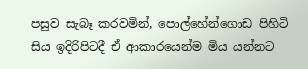පසුව සැබෑ කරවමින්, පොල්හේන්ගොඩ පිහිටි සිය ඉදිරිපිටදී ඒ ආකාරයෙන්ම මිය යන්නට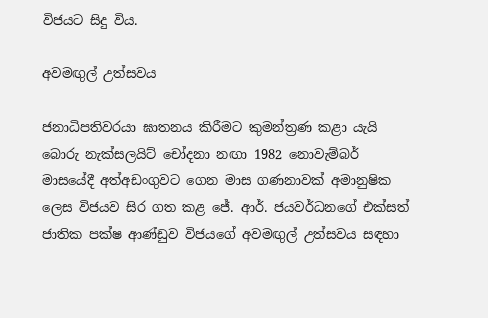විජයට සිදු විය.

අවමඟුල් උත්සවය

ජනාධිපතිවරයා ඝාතනය කිරීමට කුමන්ත්‍රණ කළා යැයි බොරු නැක්සලයිට් චෝදනා නඟා 1982 නොවැම්බර් මාසයේදී අත්අඩංගුවට ගෙන මාස ගණනාවක් අමානුෂික ලෙස විජයව සිර ගත කළ ජේ. ආර්. ජයවර්ධනගේ එක්සත් ජාතික පක්ෂ ආණ්ඩුව විජයගේ අවමඟුල් උත්සවය සඳහා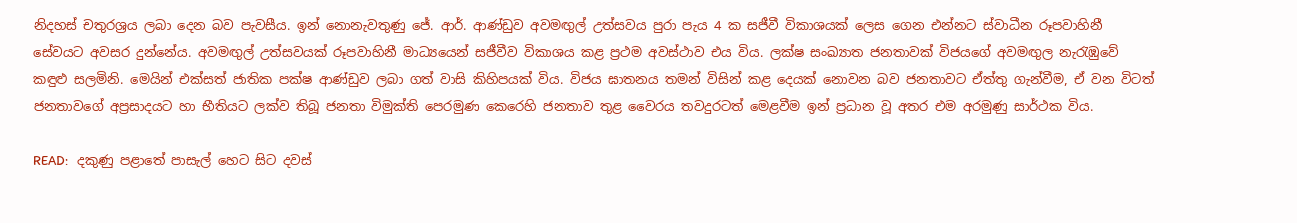නිදහස් චතුරශ්‍රය ලබා දෙන බව පැවසීය. ඉන් නොනැවතුණු ජේ. ආර්. ආණ්ඩුව අවමඟුල් උත්සවය පුරා පැය 4 ක සජීවී විකාශයක් ලෙස ගෙන එන්නට ස්වාධීන රූපවාහිනී සේවයට අවසර දුන්නේය. අවමඟුල් උත්සවයක් රූපවාහිනී මාධ්‍යයෙන් සජීවීව විකාශය කළ ප්‍රථම අවස්ථාව එය විය. ලක්ෂ සංඛ්‍යාත ජනතාවක් විජයගේ අවමඟුල නැරැඹුවේ කඳුළු සලමිනි. මෙයින් එක්සත් ජාතික පක්ෂ ආණ්ඩුව ලබා ගත් වාසි කිහිපයක් විය. විජය ඝාතනය තමන් විසින් කළ දෙයක් නොවන බව ජනතාවට ඒත්තු ගැන්වීම, ඒ වන විටත් ජනතාවගේ අප්‍රසාදයට හා භීතියට ලක්ව තිබූ ජනතා විමුක්ති පෙරමුණ කෙරෙහි ජනතාව තුළ වෛරය තවදුරටත් මෙළවීම ඉන් ප්‍රධාන වූ අතර එම අරමුණු සාර්ථක විය.

READ:   දකුණු පළාතේ පාසැල් හෙට සිට දවස්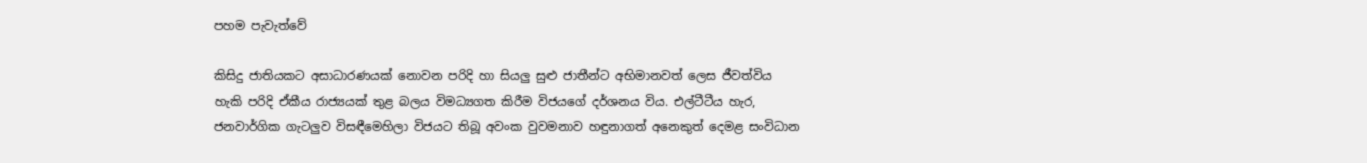පහම පැවැත්වේ

කිසිදු ජාතියකට අසාධාරණයක් නොවන පරිදි හා සියලු සුළු ජාතීන්ට අභිමානවත් ලෙස ජීවත්විය හැකි පරිදි ඒකීය රාජ්‍යයක් තුළ බලය විමධ්‍යගත කිරීම විජයගේ දර්ශනය විය. එල්ටීටීය හැර, ජනවාර්ගික ගැටලුව විසඳීමෙහිලා විජයට තිබූ අවංක වුවමනාව හඳුනාගත් අනෙකුත් දෙමළ සංවිධාන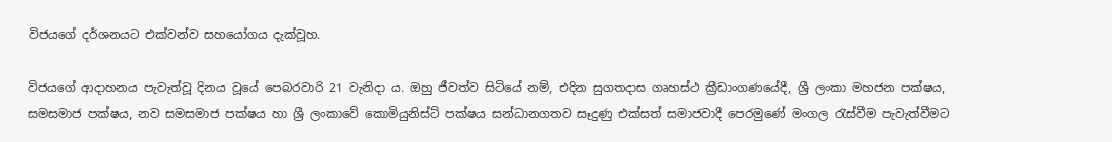විජයගේ දර්ශනයට එක්වන්ව සහයෝගය දැක්වූහ.

විජයගේ ආදාහනය පැවැත්වූ දිනය වූයේ පෙබරවාරි 21 වැනිදා ය. ඔහු ජීවත්ව සිටියේ නම්, එදින සුගතදාස ගෘහස්ථ ක්‍රීඩාංගණයේදී, ශ්‍රී ලංකා මහජන පක්ෂය, සමසමාජ පක්ෂය, නව සමසමාජ පක්ෂය හා ශ්‍රී ලංකාවේ කොමියුනිස්ට් පක්ෂය සන්ධානගතව සෑදුණු එක්සත් සමාජවාදී පෙරමුණේ මංගල රැස්වීම පැවැත්වීමට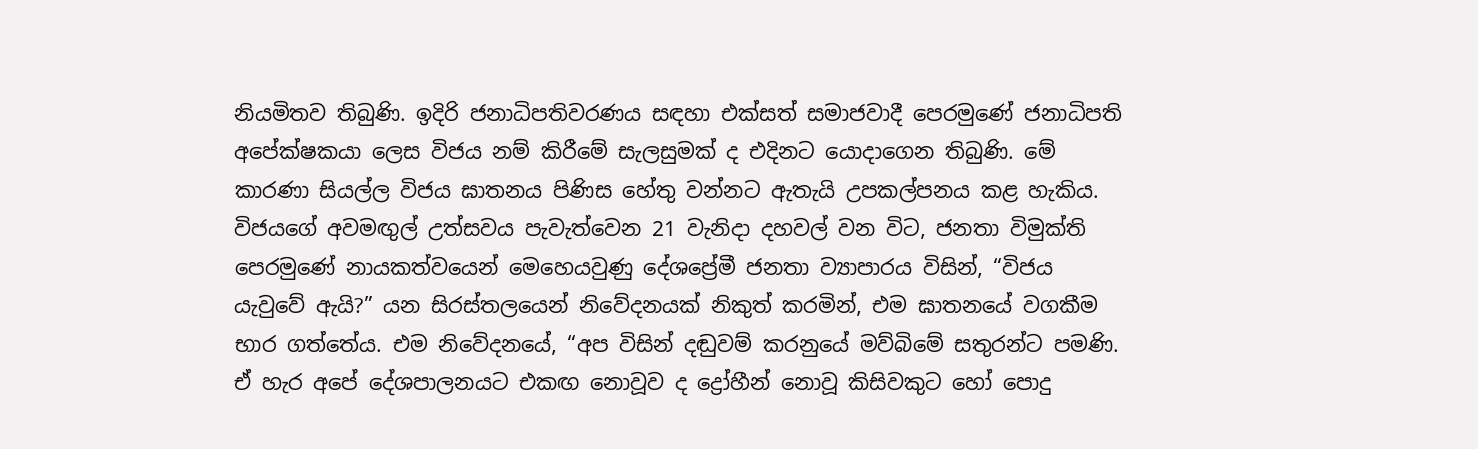නියමිතව තිබුණි. ඉදිරි ජනාධිපතිවරණය සඳහා එක්සත් සමාජවාදී පෙරමුණේ ජනාධිපති අපේක්ෂකයා ලෙස විජය නම් කිරීමේ සැලසුමක් ද එදිනට යොදාගෙන තිබුණි. මේ කාරණා සියල්ල විජය ඝාතනය පිණිස හේතු වන්නට ඇතැයි උපකල්පනය කළ හැකිය. විජයගේ අවමඟුල් උත්සවය පැවැත්වෙන 21 වැනිදා දහවල් වන විට, ජනතා විමුක්ති පෙරමුණේ නායකත්වයෙන් මෙහෙයවුණු දේශප්‍රේමී ජනතා ව්‍යාපාරය විසින්, “විජය යැවුවේ ඇයි?” යන සිරස්තලයෙන් නිවේදනයක් නිකුත් කරමින්, එම ඝාතනයේ වගකීම භාර ගත්තේය. එම නිවේදනයේ, “අප විසින් දඬුවම් කරනුයේ මව්බිමේ සතුරන්ට පමණි. ඒ හැර අපේ දේශපාලනයට එකඟ නොවූව ද ද්‍රෝහීන් නොවූ කිසිවකුට හෝ පොදු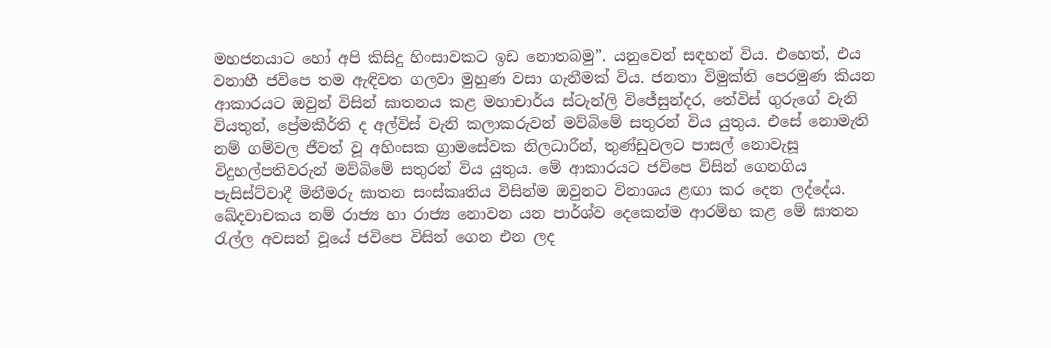මහජනයාට හෝ අපි කිසිදු හිංසාවකට ඉඩ නොතබමු”. යනුවෙන් සඳහන් විය. එහෙත්, එය වනාහී ජවිපෙ තම ඇඳිවත ගලවා මුහුණ වසා ගැනීමක් විය. ජනතා විමුක්ති පෙරමුණ කියන ආකාරයට ඔවුන් විසින් ඝාතනය කළ මහාචාර්ය ස්ටැන්ලි විජේසුන්දර, තේවිස් ගුරුගේ වැනි වියතුන්, ප්‍රේමකීර්ති ද අල්විස් වැනි කලාකරුවන් මව්බිමේ සතුරන් විය යුතුය. එසේ නොමැති නම් ගම්වල ජීවත් වූ අහිංසක ග්‍රාමසේවක නිලධාරීන්, තුණ්ඩුවලට පාසල් නොවැසූ විදුහල්පතිවරුන් මව්බිමේ සතුරන් විය යුතුය. මේ ආකාරයට ජවිපෙ විසින් ගෙනගිය පැසිස්ට්වාදී මිනීමරු ඝාතන සංස්කෘතිය විසින්ම ඔවුනට විනාශය ළඟා කර දෙන ලද්දේය. ඛේදවාචකය නම් රාජ්‍ය හා රාජ්‍ය නොවන යන පාර්ශ්ව දෙකෙන්ම ආරම්භ කළ මේ ඝාතන රැල්ල අවසන් වූයේ ජවිපෙ විසින් ගෙන එන ලද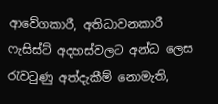ආවේගකාරී, අතිධාවනකාරී ෆැසිස්ට් අදහස්වලට අන්ධ ලෙස රැවටුණු අත්දැකීම් නොමැති,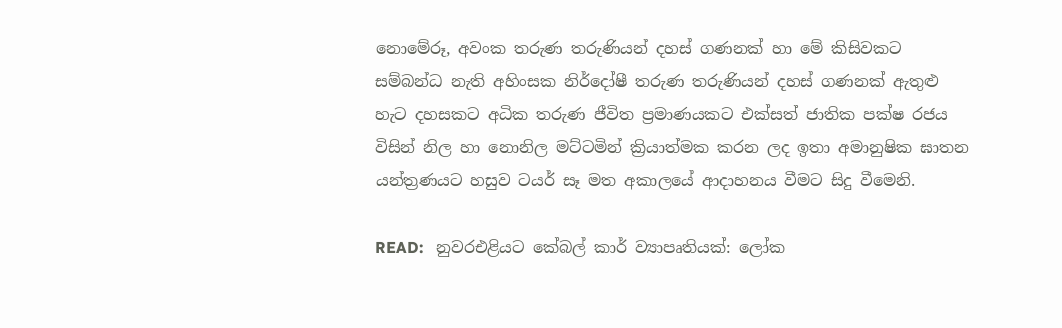නොමේරූ, අවංක තරුණ තරුණියන් දහස් ගණනක් හා මේ කිසිවකට සම්බන්ධ නැති අහිංසක නිර්දෝෂී තරුණ තරුණියන් දහස් ගණනක් ඇතුළු හැට දහසකට අධික තරුණ ජීවිත ප්‍රමාණයකට එක්සත් ජාතික පක්ෂ රජය විසින් නිල හා නොනිල මට්ටමින් ක්‍රියාත්මක කරන ලද ඉතා අමානුෂික ඝාතන යන්ත්‍රණයට හසුව ටයර් සෑ මත අකාලයේ ආදාහනය වීමට සිදු වීමෙනි.

READ:   නුවරඑළියට කේබල් කාර් ව්‍යාපෘතියක්: ලෝක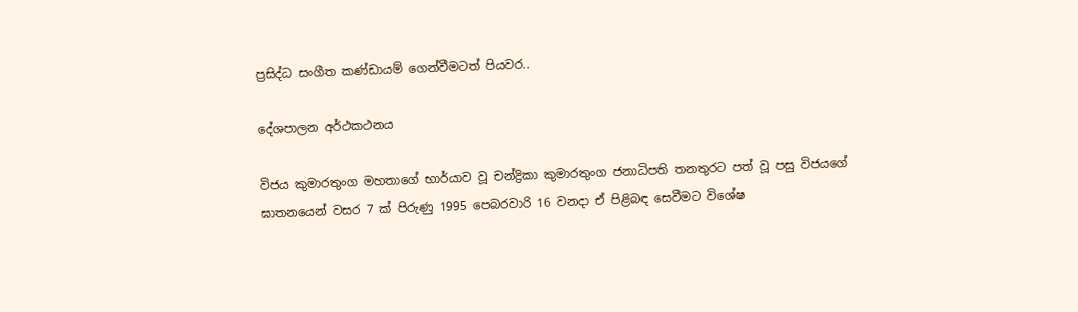ප්‍රසිද්ධ සංගීත කණ්ඩායම් ගෙන්වීමටත් පියවර..

දේශපාලන අර්ථකථනය

විජය කුමාරතුංග මහතාගේ භාර්යාව වූ චන්ද්‍රිකා කුමාරතුංග ජනාධිපති තනතුරට පත් වූ පසු විජයගේ ඝාතනයෙන් වසර 7 ක් පිරුණු 1995 පෙබරවාරි 16 වනදා ඒ පිළිබඳ සෙවීමට විශේෂ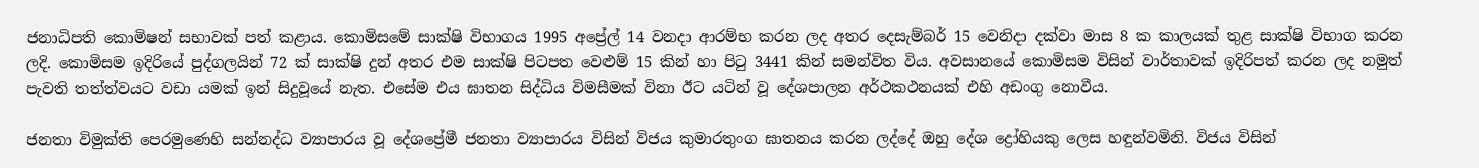ජනාධිපති කොමිෂන් සභාවක් පත් කළාය. කොමිසමේ සාක්ෂි විභාගය 1995 අප්‍රේල් 14 වනදා ආරම්භ කරන ලද අතර දෙසැම්බර් 15 වෙනිදා දක්වා මාස 8 ක කාලයක් තුළ සාක්ෂි විභාග කරන ලදි. කොමිසම ඉදිරියේ පුද්ගලයින් 72 ක් සාක්ෂි දුන් අතර එම සාක්ෂි පිටපත වෙළුම් 15 කින් හා පිටු 3441 කින් සමන්විත විය. අවසානයේ කොමිසම විසින් වාර්තාවක් ඉදිරිපත් කරන ලද නමුත් පැවති තත්ත්වයට වඩා යමක් ඉන් සිදුවූයේ නැත. එසේම එය ඝාතන සිද්ධිය විමසීමක් විනා ඊට යටින් වූ දේශපාලන අර්ථකථනයක් එහි අඩංගු නොවීය.

ජනතා විමුක්ති පෙරමුණෙහි සන්නද්ධ ව්‍යාපාරය වූ දේශප්‍රේමී ජනතා ව්‍යාපාරය විසින් විජය කුමාරතුංග ඝාතනය කරන ලද්දේ ඔහු දේශ ද්‍රෝහියකු ලෙස හඳුන්වමිනි. විජය විසින්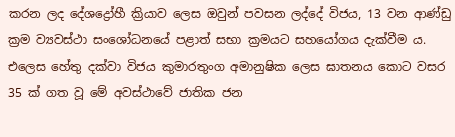කරන ලද දේශද්‍රෝහී ක්‍රියාව ලෙස ඔවුන් පවසන ලද්දේ විජය, 13 වන ආණ්ඩු ක්‍රම ව්‍යවස්ථා සංශෝධනයේ පළාත් සභා ක්‍රමයට සහයෝගය දැක්වීම ය. එලෙස හේතු දක්වා විජය කුමාරතුංග අමානුෂික ලෙස ඝාතනය කොට වසර 35 ක් ගත වූ මේ අවස්ථාවේ ජාතික ජන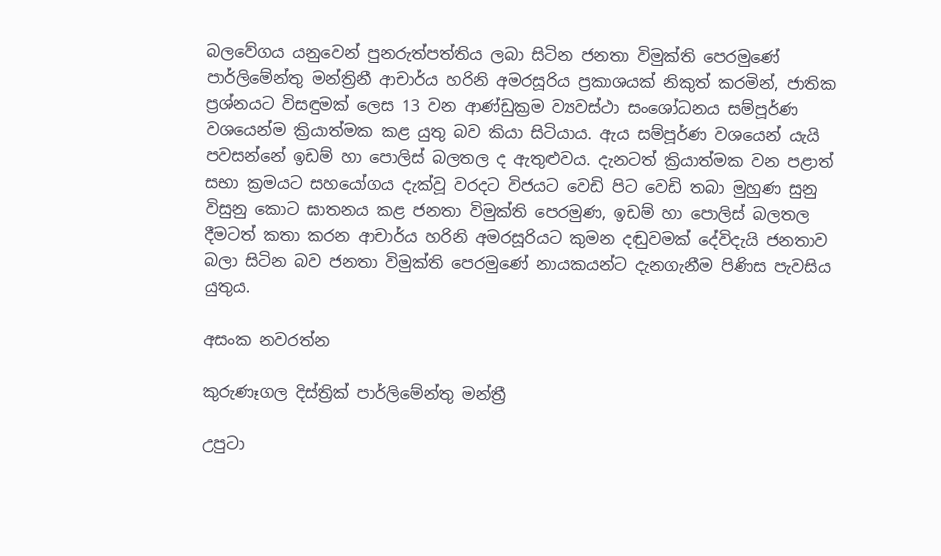බලවේගය යනුවෙන් පුනරුත්පත්තිය ලබා සිටින ජනතා විමුක්ති පෙරමුණේ පාර්ලිමේන්තු මන්ත්‍රිනී ආචාර්ය හරිනි අමරසූරිය ප්‍රකාශයක් නිකුත් කරමින්, ජාතික ප්‍රශ්නයට විසඳුමක් ලෙස 13 වන ආණ්ඩුක්‍රම ව්‍යවස්ථා සංශෝධනය සම්පූර්ණ වශයෙන්ම ක්‍රියාත්මක කළ යුතු බව කියා සිටියාය. ඇය සම්පූර්ණ වශයෙන් යැයි පවසන්නේ ඉඩම් හා පොලිස් බලතල ද ඇතුළුවය. දැනටත් ක්‍රියාත්මක වන පළාත් සභා ක්‍රමයට සහයෝගය දැක්වූ වරදට විජයට වෙඩි පිට වෙඩි තබා මුහුණ සුනු විසුනු කොට ඝාතනය කළ ජනතා විමුක්ති පෙරමුණ, ඉඩම් හා පොලිස් බලතල දීමටත් කතා කරන ආචාර්ය හරිනි අමරසූරියට කුමන දඬුවමක් දේවිදැයි ජනතාව බලා සිටින බව ජනතා විමුක්ති පෙරමුණේ නායකයන්ට දැනගැනීම පිණිස පැවසිය යුතුය.

අසංක නවරත්න

කුරුණෑගල දිස්ත්‍රික් පාර්ලිමේන්තු මන්ත්‍රී

උපුටා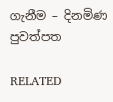ගැනීම – දිනමිණ පුවත්පත

RELATED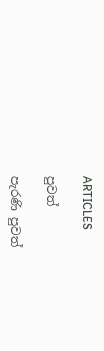ARTICLES

පුවත්

පැරණි පුවත්